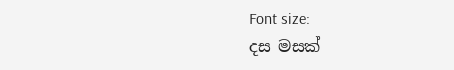Font size:
දස මසක්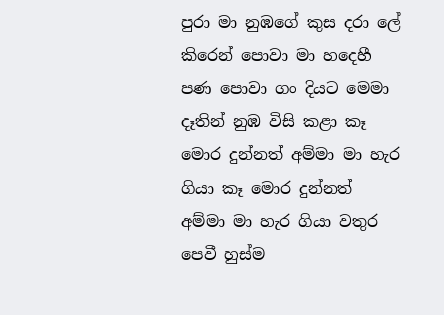පුරා මා නුඹගේ කුස දරා ලේ කිරෙන් පොවා මා හදෙහී පණ පොවා ගං දියට මෙමා දෑතින් නුඹ විසි කළා කෑ මොර දුන්නත් අම්මා මා හැර ගියා කෑ මොර දුන්නත් අම්මා මා හැර ගියා වතුර පෙවී හුස්ම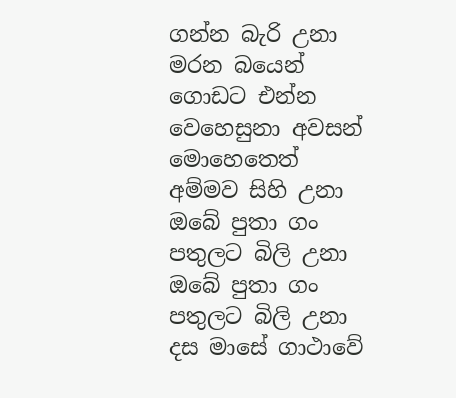ගන්න බැරි උනා මරන බයෙන් ගොඩට එන්න වෙහෙසුනා අවසන් මොහෙතෙත් අම්මව සිහි උනා ඔබේ පුතා ගං පතුලට බිලි උනා ඔබේ පුතා ගං පතුලට බිලි උනා දස මාසේ ගාථාවේ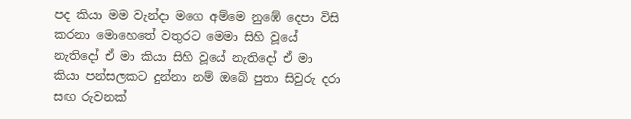පද කියා මම වැන්දා මගෙ අම්මෙ නුඹේ දෙපා විසි කරනා මොහෙතේ වතුරට මෙමා සිහි වූයේ නැතිදෝ ඒ මා කියා සිහි වූයේ නැතිදෝ ඒ මා කියා පන්සලකට දුන්නා නම් ඔබේ පුතා සිවුරු දරා සඟ රුවනක්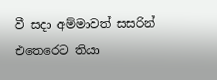වී සදා අම්මාවත් සසරින් එතෙරෙට තියා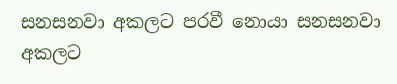සනසනවා අකලට පරවී නොයා සනසනවා අකලට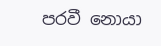පරවී නොයා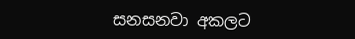සනසනවා අකලට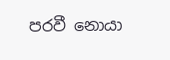පරවී නොයා